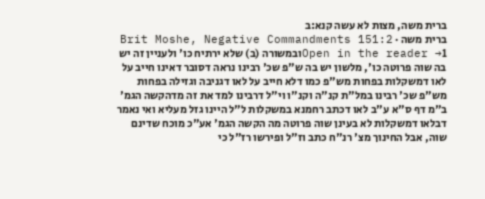ברית משה, מצות לא עשה קנא:ב
ברית משה · Brit Moshe, Negative Commandments 151:2
Open in the reader →1ובמשורה (ב) שלא ירתיח כו' ולעניין זה יש בה שוה פרוטה כו', מלשון יש בה ש"פ שכ' רבינו נראה דסובר דאינו חייב על לאו דמשקלות בפחות מש"פ כמו דלא חייב על לאו דגניבה וגזילה בפחות מש"פ שכ' רבינו במל"ת קנ"ה וקנ"ו וי"ל דרבינו למד את זה מדהקשה הגמ' ב"מ דף ס"א ע"ב לאו דכתב רחמנא במשקלות ל"ל היינו גזל מעליא ואי נאמר דבלאו דמשקלות לא בעינן שוה פרוטה מה הקשה הגמ' אע"כ מוכח שדינם שוה, אבל החינוך מצ' רנ"ח כתב וז"ל ופירשו רז"ל כי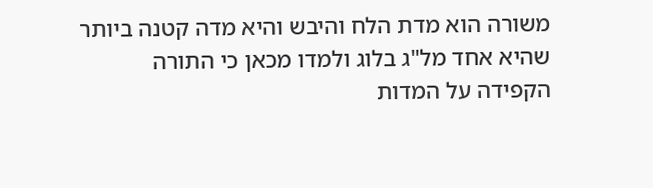משורה הוא מדת הלח והיבש והיא מדה קטנה ביותר שהיא אחד מל"ג בלוג ולמדו מכאן כי התורה הקפידה על המדות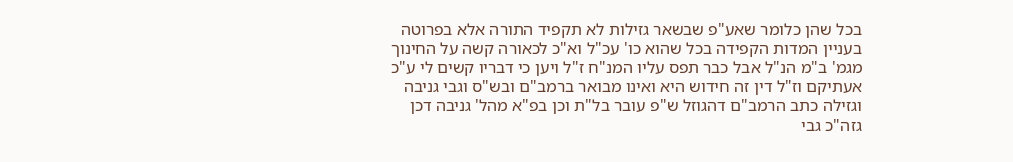בכל שהן כלומר שאע"פ שבשאר גזילות לא תקפיד התורה אלא בפרוטה בעניין המדות הקפידה בכל שהוא כו' עכ"ל וא"כ לכאורה קשה על החינוך מגמ' ב"מ הנ"ל אבל כבר תפס עליו המנ"ח ז"ל ויען כי דבריו קשים לי ע"כ אעתיקם וז"ל דין זה חידוש היא ואינו מבואר ברמב"ם ובש"ס וגבי גניבה וגזילה כתב הרמב"ם דהגוזל ש"פ עובר בל"ת וכן בפ"א מהל' גניבה דכן גזה"כ גבי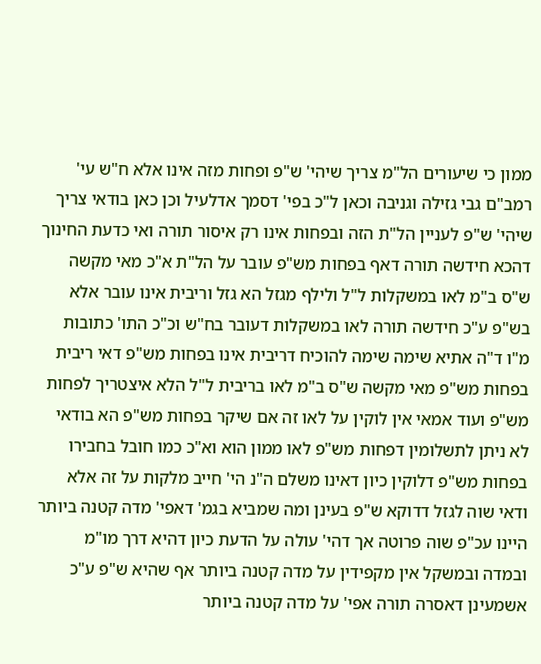ממון כי שיעורים הל"מ צריך שיהי' ש"פ ופחות מזה אינו אלא ח"ש עי' רמב"ם גבי גזילה וגניבה וכאן ל"כ בפי' דסמך אדלעיל וכן כאן בודאי צריך שיהי' ש"פ לעניין הל"ת הזה ובפחות אינו רק איסור תורה ואי כדעת החינוך דהכא חידשה תורה דאף בפחות מש"פ עובר על הל"ת א"כ מאי מקשה ש"ס ב"מ לאו במשקלות ל"ל ולילף מגזל הא גזל וריבית אינו עובר אלא בש"פ ע"כ חידשה תורה לאו במשקלות דעובר בח"ש וכ"כ התו' כתובות מ"ו ד"ה אתיא שימה שימה להוכיח דריבית אינו בפחות מש"פ דאי ריבית בפחות מש"פ מאי מקשה ש"ס ב"מ לאו בריבית ל"ל הלא איצטריך לפחות מש"פ ועוד אמאי אין לוקין על לאו זה אם שיקר בפחות מש"פ הא בודאי לא ניתן לתשלומין דפחות מש"פ לאו ממון הוא וא"כ כמו חובל בחבירו בפחות מש"פ דלוקין כיון דאינו משלם ה"נ הי' חייב מלקות על זה אלא ודאי שוה לגזל דדוקא ש"פ בעינן ומה שמביא בגמ' דאפי' מדה קטנה ביותר היינו עכ"פ שוה פרוטה אך דהי' עולה על הדעת כיון דהיא דרך מו"מ ובמדה ובמשקל אין מקפידין על מדה קטנה ביותר אף שהיא ש"פ ע"כ אשמעינן דאסרה תורה אפי' על מדה קטנה ביותר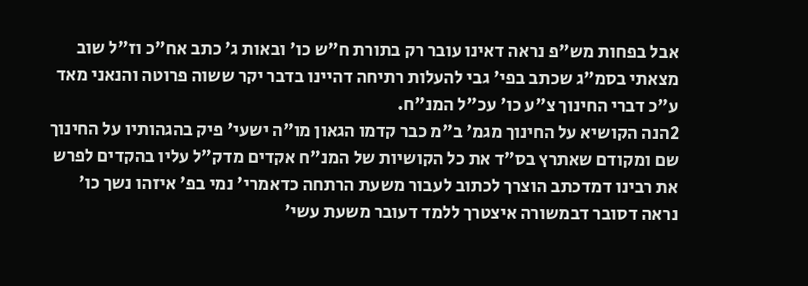אבל בפחות מש"פ נראה דאינו עובר רק בתורת ח"ש כו' ובאות ג' כתב אח"כ וז"ל שוב מצאתי בסמ"ג שכתב בפי' גבי להעלות רתיחה דהיינו בדבר יקר ששוה פרוטה והנאני מאד ע"כ דברי החינוך צ"ע כו' עכ"ל המנ"ח.
2הנה הקושיא על החינוך מגמ' ב"מ כבר קדמו הגאון מו"ה ישעי' פיק בהגהותיו על החינוך שם ומקודם שאתרץ בס"ד את כל הקושיות של המנ"ח אקדים מדק"ל עליו בהקדים לפרש את רבינו דמדכתב הוצרך לכתוב לעבור משעת הרתחה כדאמרי' נמי בפ' איזהו נשך כו' נראה דסובר דבמשורה איצטרך ללמד דעובר משעת עשי'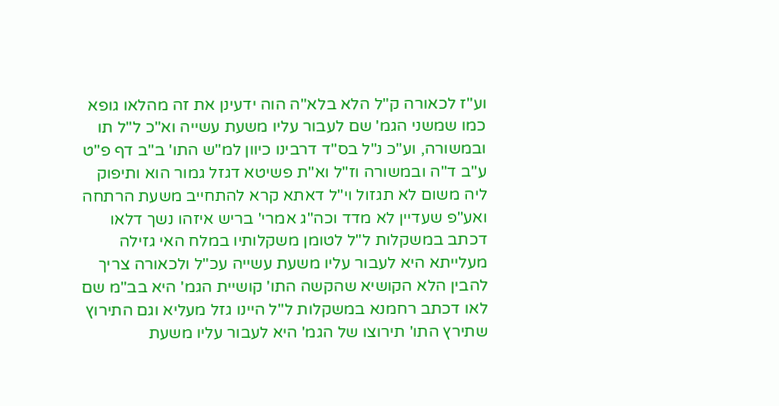וע"ז לכאורה ק"ל הלא בלא"ה הוה ידעינן את זה מהלאו גופא כמו שמשני הגמ' שם לעבור עליו משעת עשייה וא"כ ל"ל תו ובמשורה, וע"כ נ"ל בס"ד דרבינו כיוון למ"ש התו' ב"ב דף פ"ט ע"ב ד"ה ובמשורה וז"ל וא"ת פשיטא דגזל גמור הוא ותיפוק ליה משום לא תגזול וי"ל דאתא קרא להתחייב משעת הרתחה ואע"פ שעדיין לא מדד וכה"ג אמרי' בריש איזהו נשך דלאו דכתב במשקלות ל"ל לטומן משקלותיו במלח האי גזילה מעלייתא היא לעבור עליו משעת עשייה עכ"ל ולכאורה צריך להבין הלא הקושיא שהקשה התו' קושיית הגמ' היא בב"מ שם לאו דכתב רחמנא במשקלות ל"ל היינו גזל מעליא וגם התירוץ שתירץ התו' תירוצו של הגמ' היא לעבור עליו משעת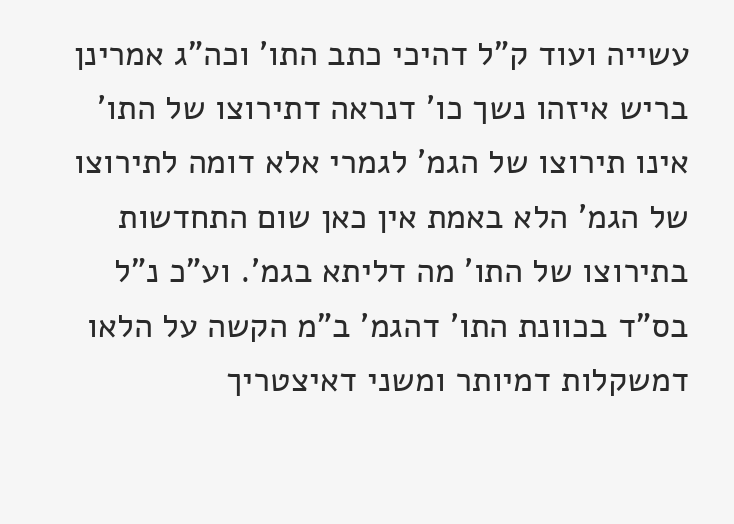עשייה ועוד ק"ל דהיכי כתב התו' וכה"ג אמרינן בריש איזהו נשך כו' דנראה דתירוצו של התו' אינו תירוצו של הגמ' לגמרי אלא דומה לתירוצו של הגמ' הלא באמת אין כאן שום התחדשות בתירוצו של התו' מה דליתא בגמ'. וע"כ נ"ל בס"ד בכוונת התו' דהגמ' ב"מ הקשה על הלאו דמשקלות דמיותר ומשני דאיצטריך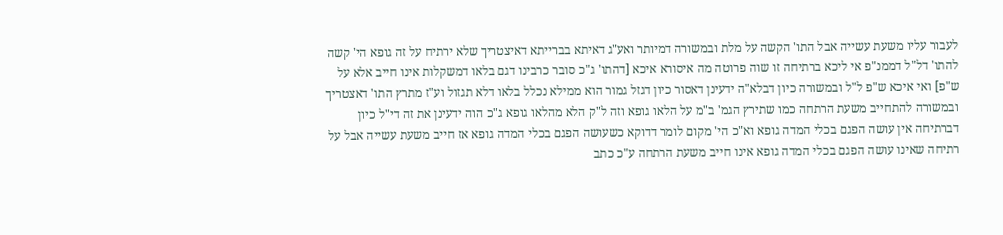לעבור עליו משעת עשייה אבל התו' הקשה על מלת ובמשורה דמיותר ואע"ג דאיתא בברייתא דאיצטריך שלא ירתיח על זה גופא הי' קשה להתו' דל"ל דממנ"פ אי ליכא ברתיחה זו שוה פרוטה מה איסורא איכא [דהתו' ג"כ סובר כרבינו דגם בלאו דמשקלות אינו חייב אלא על ש"פ] ואי איכא ש"פ ל"ל ובמשורה כיון דבלא"ה ידעינן דאסור כיון דגזל גמור הוא ממילא נכלל בלאו דלא תגזול וע"ז מתרץ התו' דאצטריך ובמשורה להתחייב משעת הרתחה כמו שתירץ הגמ' ב"מ על הלאו גופא וזה ל"ק הלא מהלאו גופא ג"כ הוה ידעינן את זה די"ל כיון דברתיחה אין עושה הפגם בכלי המדה גופא וא"כ הי' מקום לומר דדוקא כשעושה הפגם בכלי המדה גופא אז חייב משעת עשייה אבל על רתיחה שאינו עושה הפגם בכלי המדה גופא אינו חייב משעת הרתחה ע"כ כתב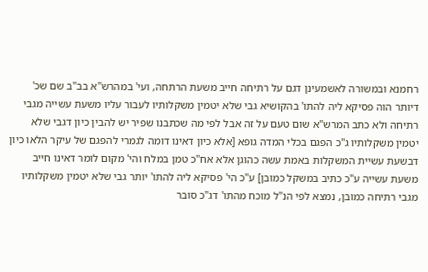רחמנא ובמשורה לאשמעינן דגם על רתיחה חייב משעת הרתחה, ועי' במהרש"א בב"ב שם שכ' דיותר הוה פסיקא ליה להתו' בהקושיא גבי שלא יטמין משקלותיו לעבור עליו משעת עשייה מגבי רתיחה ולא כתב המרש"א שום טעם על זה אבל לפי מה שכתבנו שפיר יש להבין כיון דגבי שלא יטמין משקלותיו ג"כ הפגם בכלי המדה גופא [אלא כיון דאינו דומה לגמרי להפגם של עיקר הלאו כיון דבשעת עשיית המשקלות באמת עשה כהוגן אלא אח"כ טמן במלח והי' מקום לומר דאינו חייב משעת עשייה ע"כ כתיב במשקל כמובן] ע"כ הי' פסיקא ליה להתו' יותר גבי שלא יטמין משקלותיו מגבי רתיחה כמובן, נמצא לפי הנ"ל מוכח מהתו' דג"כ סובר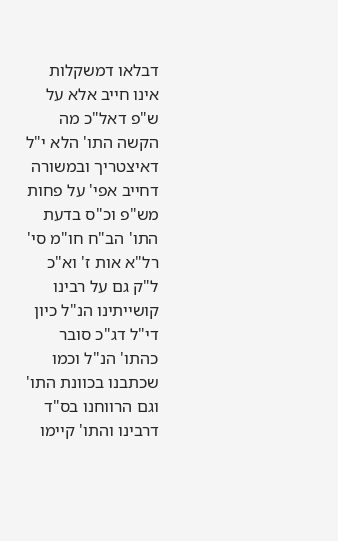דבלאו דמשקלות אינו חייב אלא על ש"פ דאל"כ מה הקשה התו' הלא י"ל דאיצטריך ובמשורה דחייב אפי' על פחות מש"פ וכ"ס בדעת התו' הב"ח חו"מ סי' רל"א אות ז' וא"כ ל"ק גם על רבינו קושייתינו הנ"ל כיון די"ל דג"כ סובר כהתו' הנ"ל וכמו שכתבנו בכוונת התו' וגם הרווחנו בס"ד דרבינו והתו' קיימו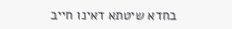בחדא שיטתא דאינו חייב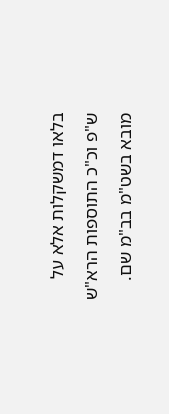בלאו דמשקלות אלא על ש"פ וכ"כ התוספות הרא"ש מובא בשט"מ בב"מ שם.